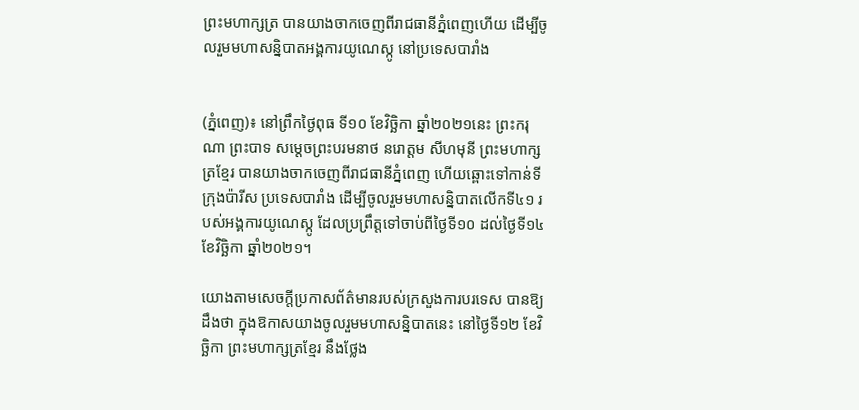ព្រះមហាក្សត្រ បានយាងចាកចេញពីរាជធានីភ្នំពេញហើយ ដើម្បីចូលរួមមហាសន្និបាតអង្គការយូណេស្កូ នៅប្រទេសបារាំង


(ភ្នំពេញ)៖ នៅព្រឹកថ្ងៃពុធ ទី១០ ខែវិច្ឆិកា ឆ្នាំ២០២១នេះ ព្រះករុណា ព្រះបាទ សម្តេចព្រះបរមនាថ នរោត្តម សីហមុនី ព្រះមហាក្សត្រខ្មែរ បានយាងចាកចេញពីរាជធានីភ្នំពេញ ហើយឆ្ពោះទៅកាន់ទីក្រុងប៉ារីស ប្រទេសបារាំង ដើម្បីចូលរួមមហាសន្និបាតលើកទី៤១ របស់អង្គការយូណេស្កូ ដែលប្រព្រឹត្តទៅចាប់ពីថ្ងៃទី១០ ដល់ថ្ងៃទី១៤ ខែវិច្ឆិកា ឆ្នាំ២០២១។

យោងតាមសេចក្តីប្រកាសព័ត៌មានរបស់ក្រសួងការបរទេស បានឱ្យដឹងថា ក្នុងឱកាសយាងចូលរួមមហាសន្និបាតនេះ នៅថ្ងៃទី១២ ខែវិច្ឆិកា ព្រះមហាក្សត្រខ្មែរ នឹងថ្លែង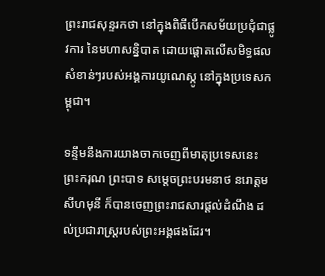ព្រះរាជសុន្ទរកថា នៅក្នុងពិធីបើកសម័យប្រជុំជាផ្លូវការ នៃមហាសន្និបាត ដោយផ្តោតលើសមិទ្ធផលសំខាន់ៗរបស់អង្គការយូណេស្កូ នៅក្នុងប្រទេសកម្ពុជា។

ទន្ទឹមនឹងការយាងចាកចេញពីមាតុប្រទេសនេះ ព្រះករុណ ព្រះបាទ សម្តេចព្រះបរមនាថ នរោត្តម សីហមុនី ក៏បានចេញព្រះរាជសារផ្តល់ដំណឹង ដល់ប្រជារាស្ត្ររបស់ព្រះអង្គផងដែរ។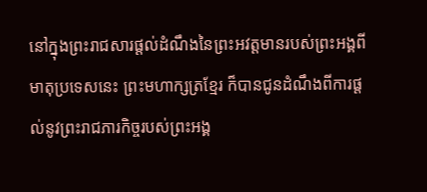នៅក្នុងព្រះរាជសារផ្តល់ដំណឹងនៃព្រះអវត្តមានរបស់ព្រះអង្គពីមាតុប្រទេសនេះ ព្រះមហាក្សត្រខ្មែរ ក៏បានជូនដំណឹងពីការផ្តល់នូវព្រះរាជភារកិច្ចរបស់ព្រះអង្គ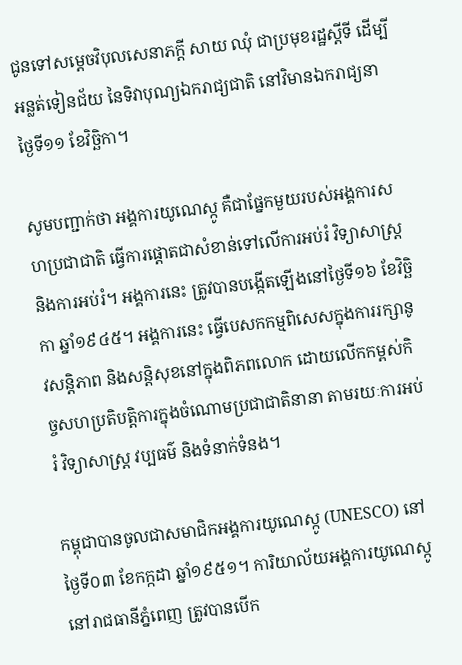ជូនទៅសម្តេចវិបុលសេនាភក្តី សាយ ឈុំ ជាប្រមុខរដ្ឋស្តីទី ដើម្បីអន្លត់ទៀនជ័យ នៃទិវាបុណ្យឯករាជ្យជាតិ នៅវិមានឯករាជ្យនាថ្ងៃទី១១ ខែវិច្ឆិកា។

សូមបញ្ជាក់ថា អង្គការយូណេស្កូ គឺជាផ្នែកមួយរបស់អង្គការសហប្រជាជាតិ ធ្វើការផ្តោតជាសំខាន់ទៅលើការអប់រំ វិទ្យាសាស្ត្រ និងការអប់រំ។ អង្គការនេះ ត្រូវបានបង្កើតឡើងនៅថ្ងៃទី១៦ ខែវិច្ឆិកា ឆ្នាំ១៩៤៥។ អង្គការនេះ ធ្វើបេសកកម្មពិសេសក្នុងការរក្សានូវសន្តិភាព និងសន្តិសុខនៅក្នុងពិភពលោក ដោយលើកកម្ពស់កិច្ចសហប្រតិបត្តិការក្នុងចំណោមប្រជាជាតិនានា តាមរយៈការអប់រំ វិទ្យាសាស្ត្រ វប្បធម៌ និងទំនាក់ទំនង។

កម្ពុជាបានចូលជាសមាជិកអង្គការយូណេស្កូ (UNESCO) នៅថ្ងៃទី០៣ ខែកក្កដា ឆ្នាំ១៩៥១។ ការិយាល័យអង្គការយូណេស្កូនៅរាជធានីភ្នំពេញ ត្រូវបានបើក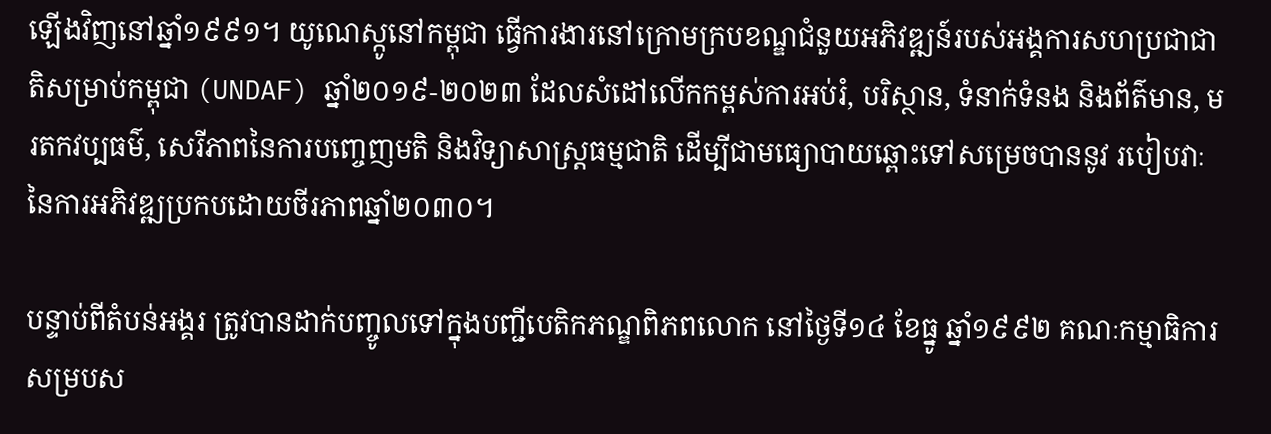ឡើងវិញនៅឆ្នាំ១៩៩១។ យូណេស្កូនៅកម្ពុជា ធ្វើការងារនៅក្រោមក្របខណ្ឌជំនួយអភិវឌ្ឍន៍របស់អង្គការសហប្រជាជាតិសម្រាប់កម្ពុជា (UNDAF) ឆ្នាំ២០១៩-២០២៣ ដែលសំដៅលើកកម្ពស់ការអប់រំ, បរិស្ថាន, ទំនាក់ទំនង និងព័ត៌មាន, មរតកវប្បធម៌, សេរីភាពនៃការបញ្ចេញមតិ និងវិទ្យាសាស្រ្តធម្មជាតិ ដើម្បីជាមធ្យោបាយឆ្ពោះទៅសម្រេចបាននូវ របៀបវាៈនៃការអភិវឌ្ឍប្រកបដោយចីរភាពឆ្នាំ២០៣០។

បន្ទាប់ពីតំបន់អង្គរ ត្រូវបានដាក់បញ្ចូលទៅក្នុងបញ្ជីបេតិកភណ្ឌពិភពលោក នៅថ្ងៃទី១៤ ខែធ្នូ ឆ្នាំ១៩៩២ គណៈកម្មាធិការសម្របស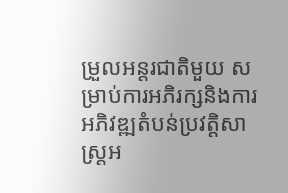ម្រួលអន្តរជាតិមួយ សម្រាប់ការអភិរក្សនិងការអភិវឌ្ឍតំបន់ប្រវត្តិសាស្រ្តអ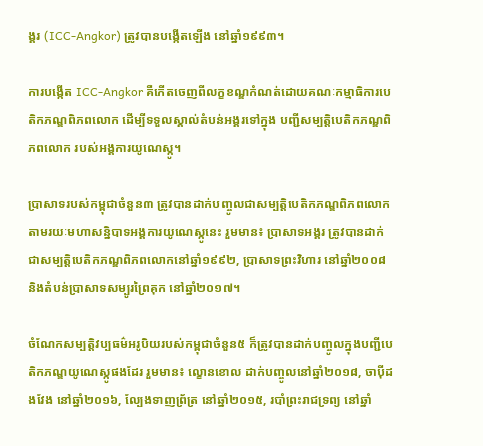ង្គរ (ICC-Angkor) ត្រូវបានបង្កើតឡើង នៅឆ្នាំ១៩៩៣។

ការបង្កើត ICC-Angkor គឺកើតចេញពីលក្ខខណ្ឌកំណត់ដោយគណៈកម្មាធិការបេតិកភណ្ឌពិភពលោក ដើម្បីទទួលស្គាល់តំបន់អង្គរទៅក្នុង បញ្ជីសម្បត្តិបេតិកភណ្ឌពិភពលោក របស់អង្គការយូណេស្កូ។

ប្រាសាទរបស់កម្ពុជាចំនួន៣ ត្រូវបានដាក់បញ្ចូលជាសម្បត្តិបេតិកភណ្ឌពិភពលោក តាមរយៈមហាសន្និបាទអង្គការយូណេស្កូនេះ រួមមាន៖ ប្រាសាទអង្គរ ត្រូវបានដាក់ជាសម្បត្តិបេតិកភណ្ឌពិភពលោកនៅឆ្នាំ១៩៩២, ប្រាសាទព្រះវិហារ នៅឆ្នាំ២០០៨ និងតំបន់ប្រាសាទសម្បូរព្រៃគុក នៅឆ្នាំ២០១៧។

ចំណែកសម្បត្តិវប្បធម៌អរូបិយរបស់កម្ពុជាចំនួន៥ ក៏ត្រូវបានដាក់បញ្ចូលក្នុងបញ្ជីបេតិកភណ្ឌយូណេស្កូផងដែរ រួមមាន៖ ល្ខោនខោល ដាក់បញ្ចូលនៅឆ្នាំ២០១៨, ចាប៉ីដងវែង នៅឆ្នាំ២០១៦, ល្បែងទាញព្រ័ត្រ នៅឆ្នាំ២០១៥, របាំព្រះរាជទ្រព្យ នៅឆ្នាំ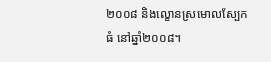២០០៨ និងល្ខោនស្រមោលស្បែកធំ នៅឆ្នាំ២០០៨។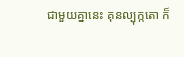ជាមួយគ្នានេះ គុនល្បុក្កតោ ក៏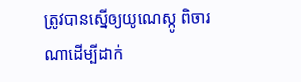ត្រូវបានស្នើឲ្យយូណេស្កូ ពិចារណាដើម្បីដាក់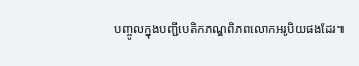បញ្ចូលក្នុងបញ្ជីបេតិកភណ្ឌពិភពលោកអរូបិយផងដែរ៕